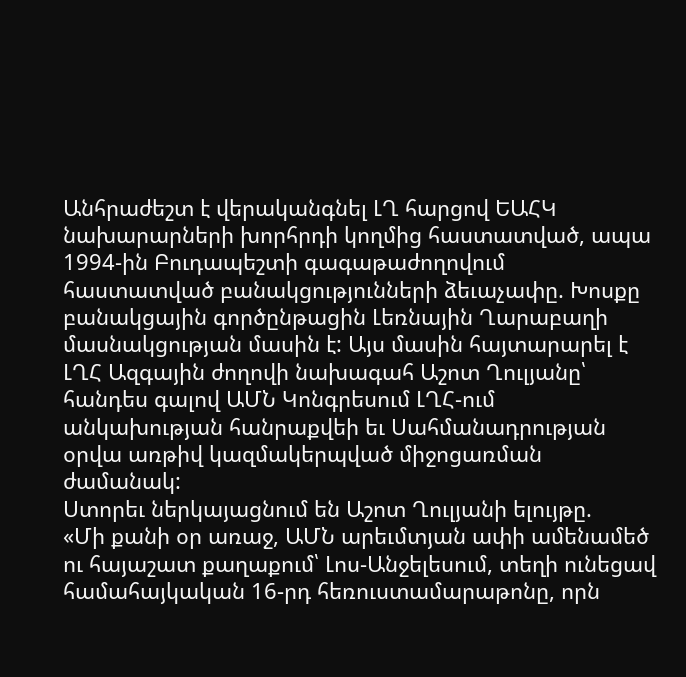Անհրաժեշտ է վերականգնել ԼՂ հարցով ԵԱՀԿ նախարարների խորհրդի կողմից հաստատված, ապա 1994-ին Բուդապեշտի գագաթաժողովում հաստատված բանակցությունների ձեւաչափը. Խոսքը բանակցային գործընթացին Լեռնային Ղարաբաղի մասնակցության մասին է: Այս մասին հայտարարել է ԼՂՀ Ազգային ժողովի նախագահ Աշոտ Ղուլյանը՝ հանդես գալով ԱՄՆ Կոնգրեսում ԼՂՀ-ում անկախության հանրաքվեի եւ Սահմանադրության օրվա առթիվ կազմակերպված միջոցառման ժամանակ:
Ստորեւ ներկայացնում են Աշոտ Ղուլյանի ելույթը.
«Մի քանի օր առաջ, ԱՄՆ արեւմտյան ափի ամենամեծ ու հայաշատ քաղաքում՝ Լոս-Անջելեսում, տեղի ունեցավ համահայկական 16-րդ հեռուստամարաթոնը, որն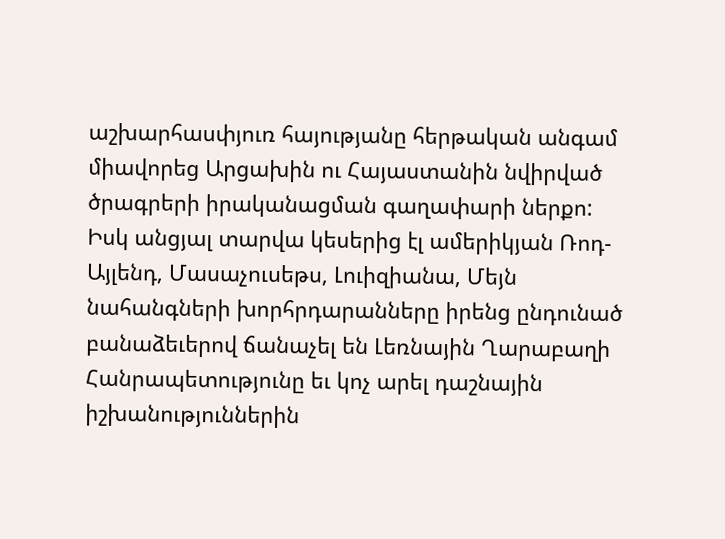աշխարհասփյուռ հայությանը հերթական անգամ միավորեց Արցախին ու Հայաստանին նվիրված ծրագրերի իրականացման գաղափարի ներքո:
Իսկ անցյալ տարվա կեսերից էլ ամերիկյան Ռոդ-Այլենդ, Մասաչուսեթս, Լուիզիանա, Մեյն նահանգների խորհրդարանները իրենց ընդունած բանաձեւերով ճանաչել են Լեռնային Ղարաբաղի Հանրապետությունը եւ կոչ արել դաշնային իշխանություններին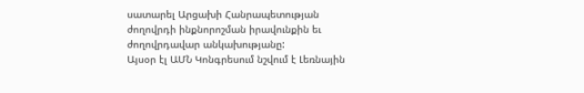սատարել Արցախի Հանրապետության ժողովրդի ինքնորոշման իրավունքին եւ ժողովրդավար անկախությանը:
Այսօր էլ ԱՄՆ Կոնգրեսում նշվում է Լեռնային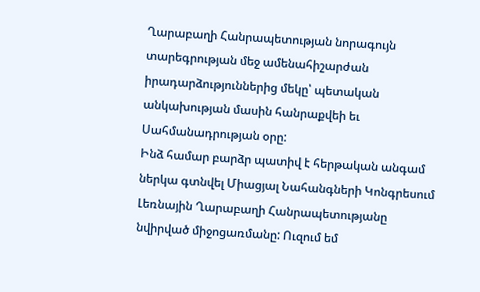Ղարաբաղի Հանրապետության նորագույն տարեգրության մեջ ամենահիշարժան իրադարձություններից մեկը՝ պետական անկախության մասին հանրաքվեի եւ Սահմանադրության օրը:
Ինձ համար բարձր պատիվ է հերթական անգամ ներկա գտնվել Միացյալ Նահանգների Կոնգրեսում Լեռնային Ղարաբաղի Հանրապետությանը նվիրված միջոցառմանը: Ուզում եմ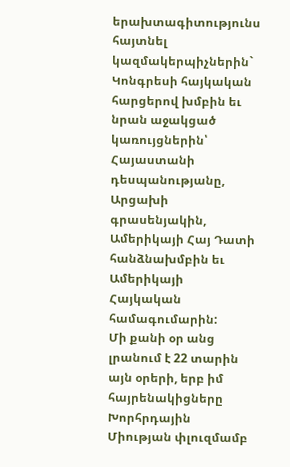երախտագիտությունս հայտնել կազմակերպիչներին` Կոնգրեսի հայկական հարցերով խմբին եւ նրան աջակցած կառույցներին՝ Հայաստանի դեսպանությանը, Արցախի գրասենյակին, Ամերիկայի Հայ Դատի հանձնախմբին եւ Ամերիկայի Հայկական համագումարին:
Մի քանի օր անց լրանում է 22 տարին այն օրերի, երբ իմ հայրենակիցները Խորհրդային Միության փլուզմամբ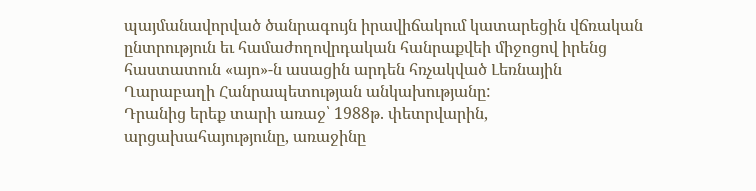պայմանավորված ծանրագույն իրավիճակում կատարեցին վճռական ընտրություն եւ համաժողովրդական հանրաքվեի միջոցով իրենց հաստատուն «այո»-ն ասացին արդեն հռչակված Լեռնային Ղարաբաղի Հանրապետության անկախությանը:
Դրանից երեք տարի առաջ՝ 1988թ. փետրվարին, արցախահայությունը, առաջինը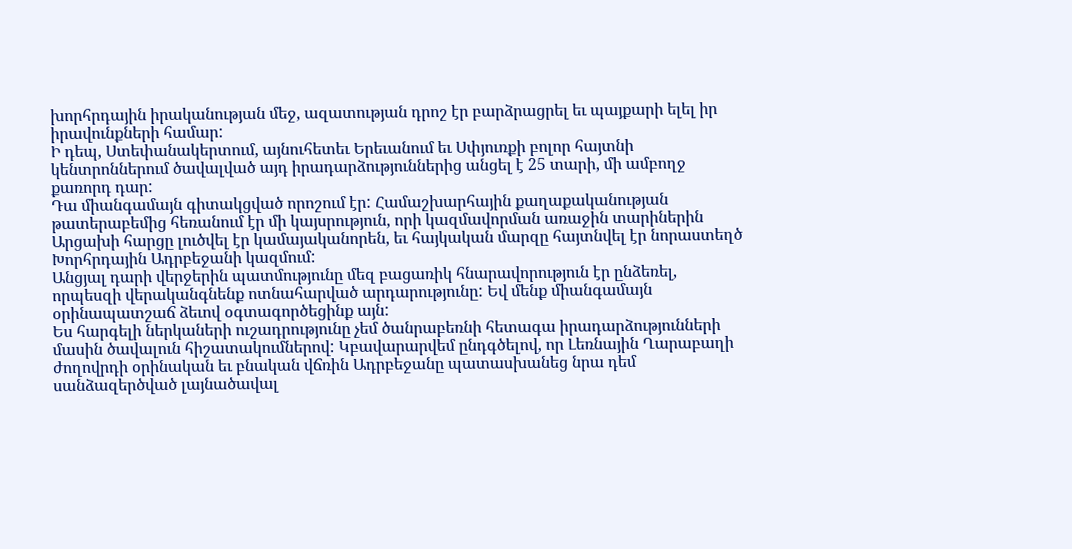խորհրդային իրականության մեջ, ազատության դրոշ էր բարձրացրել եւ պայքարի ելել իր իրավունքների համար:
Ի դեպ, Ստեփանակերտում, այնուհետեւ Երեւանում եւ Սփյուռքի բոլոր հայտնի կենտրոններում ծավալված այդ իրադարձություններից անցել է 25 տարի, մի ամբողջ քառորդ դար:
Դա միանգամայն գիտակցված որոշում էր: Համաշխարհային քաղաքականության թատերաբեմից հեռանում էր մի կայսրություն, որի կազմավորման առաջին տարիներին Արցախի հարցը լուծվել էր կամայականորեն, եւ հայկական մարզը հայտնվել էր նորաստեղծ Խորհրդային Ադրբեջանի կազմում:
Անցյալ դարի վերջերին պատմությունը մեզ բացառիկ հնարավորություն էր ընձեռել, որպեսզի վերականգնենք ոտնահարված արդարությունը: Եվ մենք միանգամայն օրինապատշաճ ձեւով օգտագործեցինք այն:
Ես հարգելի ներկաների ուշադրությունը չեմ ծանրաբեռնի հետագա իրադարձությունների մասին ծավալուն հիշատակումներով: Կբավարարվեմ ընդգծելով, որ Լեռնային Ղարաբաղի ժողովրդի օրինական եւ բնական վճռին Ադրբեջանը պատասխանեց նրա դեմ սանձազերծված լայնածավալ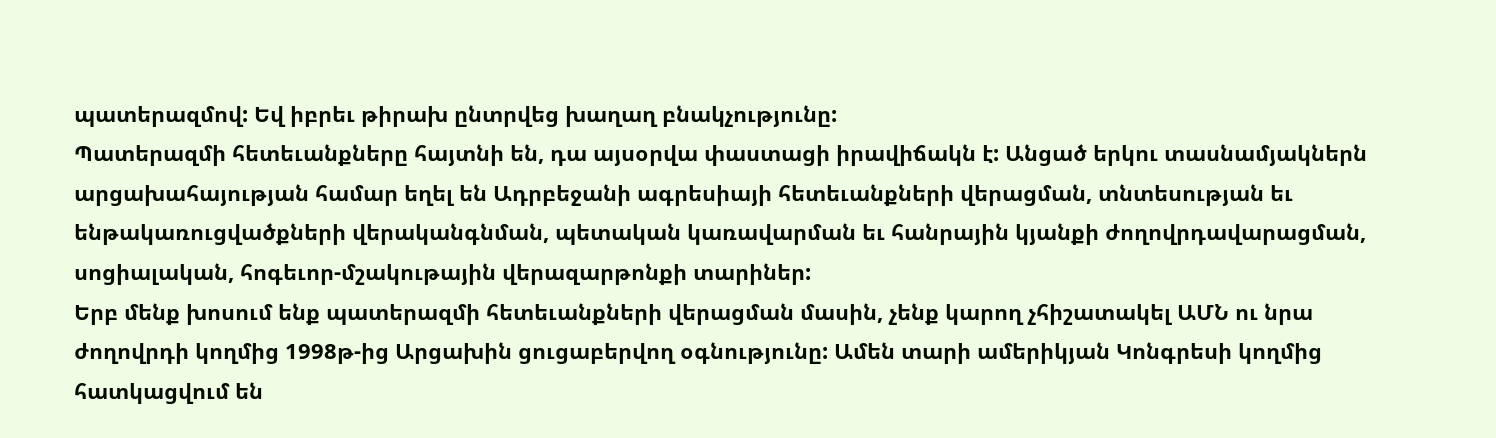պատերազմով: Եվ իբրեւ թիրախ ընտրվեց խաղաղ բնակչությունը:
Պատերազմի հետեւանքները հայտնի են, դա այսօրվա փաստացի իրավիճակն է: Անցած երկու տասնամյակներն արցախահայության համար եղել են Ադրբեջանի ագրեսիայի հետեւանքների վերացման, տնտեսության եւ ենթակառուցվածքների վերականգնման, պետական կառավարման եւ հանրային կյանքի ժողովրդավարացման, սոցիալական, հոգեւոր-մշակութային վերազարթոնքի տարիներ:
Երբ մենք խոսում ենք պատերազմի հետեւանքների վերացման մասին, չենք կարող չհիշատակել ԱՄՆ ու նրա ժողովրդի կողմից 1998թ-ից Արցախին ցուցաբերվող օգնությունը: Ամեն տարի ամերիկյան Կոնգրեսի կողմից հատկացվում են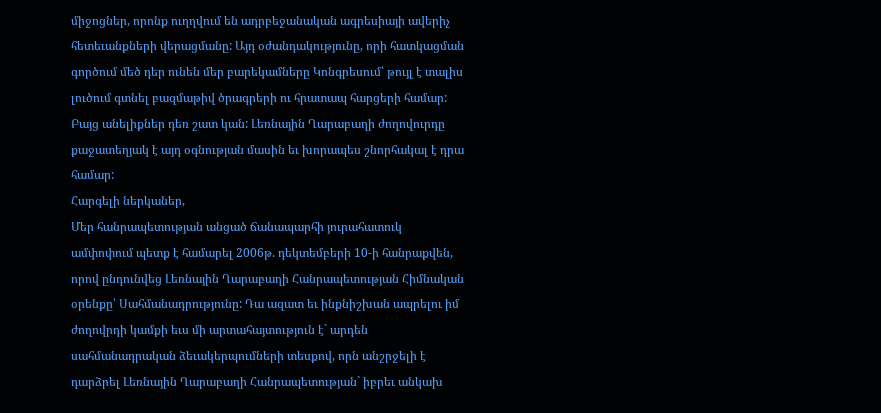միջոցներ, որոնք ուղղվում են ադրբեջանական ագրեսիայի ավերիչ հետեւանքների վերացմանը: Այդ օժանդակությունը, որի հատկացման գործում մեծ դեր ունեն մեր բարեկամները Կոնգրեսում՝ թույլ է տալիս լուծում գտնել բազմաթիվ ծրագրերի ու հրատապ հարցերի համար: Բայց անելիքներ դեռ շատ կան: Լեռնային Ղարաբաղի ժողովուրդը քաջատեղյակ է այդ օգնության մասին եւ խորապես շնորհակալ է դրա համար:
Հարգելի ներկաներ,
Մեր հանրապետության անցած ճանապարհի յուրահատուկ ամփոփում պետք է համարել 2006թ. դեկտեմբերի 10-ի հանրաքվեն, որով ընդունվեց Լեռնային Ղարաբաղի Հանրապետության Հիմնական օրենքը՝ Սահմանադրությունը: Դա ազատ եւ ինքնիշխան ապրելու իմ ժողովրդի կամքի եւս մի արտահայտություն է` արդեն սահմանադրական ձեւակերպումների տեսքով, որն անշրջելի է դարձրել Լեռնային Ղարաբաղի Հանրապետության` իբրեւ անկախ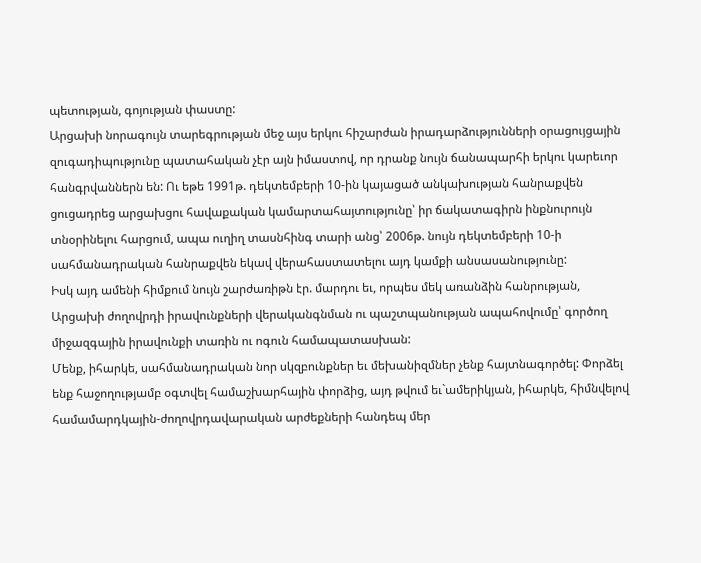պետության, գոյության փաստը:
Արցախի նորագույն տարեգրության մեջ այս երկու հիշարժան իրադարձությունների օրացույցային զուգադիպությունը պատահական չէր այն իմաստով, որ դրանք նույն ճանապարհի երկու կարեւոր հանգրվաններն են: Ու եթե 1991թ. դեկտեմբերի 10-ին կայացած անկախության հանրաքվեն ցուցադրեց արցախցու հավաքական կամարտահայտությունը՝ իր ճակատագիրն ինքնուրույն տնօրինելու հարցում, ապա ուղիղ տասնհինգ տարի անց՝ 2006թ. նույն դեկտեմբերի 10-ի սահմանադրական հանրաքվեն եկավ վերահաստատելու այդ կամքի անսասանությունը:
Իսկ այդ ամենի հիմքում նույն շարժառիթն էր. մարդու եւ, որպես մեկ առանձին հանրության, Արցախի ժողովրդի իրավունքների վերականգնման ու պաշտպանության ապահովումը՝ գործող միջազգային իրավունքի տառին ու ոգուն համապատասխան:
Մենք, իհարկե, սահմանադրական նոր սկզբունքներ եւ մեխանիզմներ չենք հայտնագործել: Փորձել ենք հաջողությամբ օգտվել համաշխարհային փորձից, այդ թվում եւ`ամերիկյան, իհարկե, հիմնվելով համամարդկային-ժողովրդավարական արժեքների հանդեպ մեր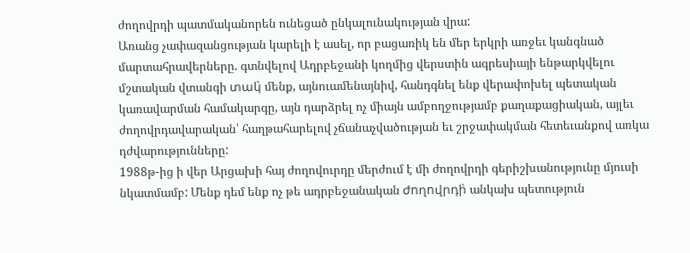ժողովրդի պատմականորեն ունեցած ընկալունակության վրա:
Առանց չափազանցության կարելի է ասել, որ բացառիկ են մեր երկրի առջեւ կանգնած մարտահրավերները. գտնվելով Ադրբեջանի կողմից վերստին ագրեսիայի ենթարկվելու մշտական վտանգի տակ̀ մենք, այնուամենայնիվ, հանդգնել ենք վերափոխել պետական կառավարման համակարգը, այն դարձրել ոչ միայն ամբողջությամբ քաղաքացիական, այլեւ ժողովրդավարական՝ հաղթահարելով չճանաչվածության եւ շրջափակման հետեւանքով առկա դժվարությունները:
1988թ-ից ի վեր Արցախի հայ ժողովուրդը մերժում է մի ժողովրդի գերիշխանությունը մյուսի նկատմամբ: Մենք դեմ ենք ոչ թե ադրբեջանական ժողովրդի̀ անկախ պետություն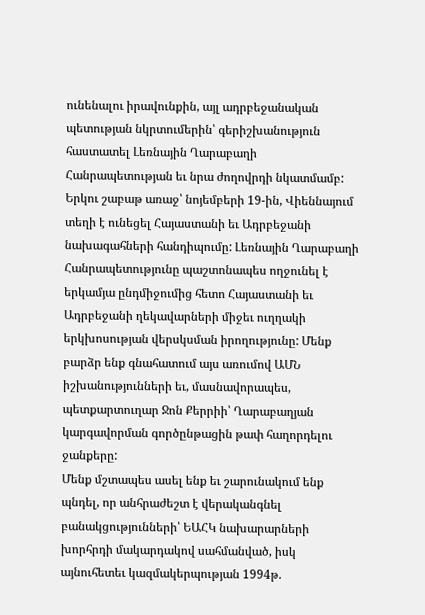ունենալու իրավունքին, այլ ադրբեջանական պետության նկրտումերին՝ գերիշխանություն հաստատել Լեռնային Ղարաբաղի Հանրապետության եւ նրա ժողովրդի նկատմամբ:
Երկու շաբաթ առաջ՝ նոյեմբերի 19-ին, Վիեննայում տեղի է ունեցել Հայաստանի եւ Ադրբեջանի նախագահների հանդիպումը: Լեռնային Ղարաբաղի Հանրապետությունը պաշտոնապես ողջունել է երկամյա ընդմիջումից հետո Հայաստանի եւ Ադրբեջանի ղեկավարների միջեւ ուղղակի երկխոսության վերսկսման իրողությունը: Մենք բարձր ենք գնահատում այս առումով ԱՄՆ իշխանությունների եւ, մասնավորապես, պետքարտուղար Ջոն Քերրիի՝ Ղարաբաղյան կարգավորման գործընթացին թափ հաղորդելու ջանքերը:
Մենք մշտապես ասել ենք եւ շարունակում ենք պնդել, որ անհրաժեշտ է վերականգնել բանակցությունների՝ ԵԱՀԿ նախարարների խորհրդի մակարդակով սահմանված, իսկ այնուհետեւ կազմակերպության 1994թ.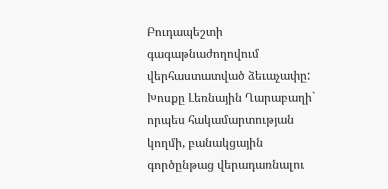Բուդապեշտի գագաթնաժողովում վերհաստատված ձեւաչափը: Խոսքը Լեռնային Ղարաբաղի` որպես հակամարտության կողմի, բանակցային գործընթաց վերադառնալու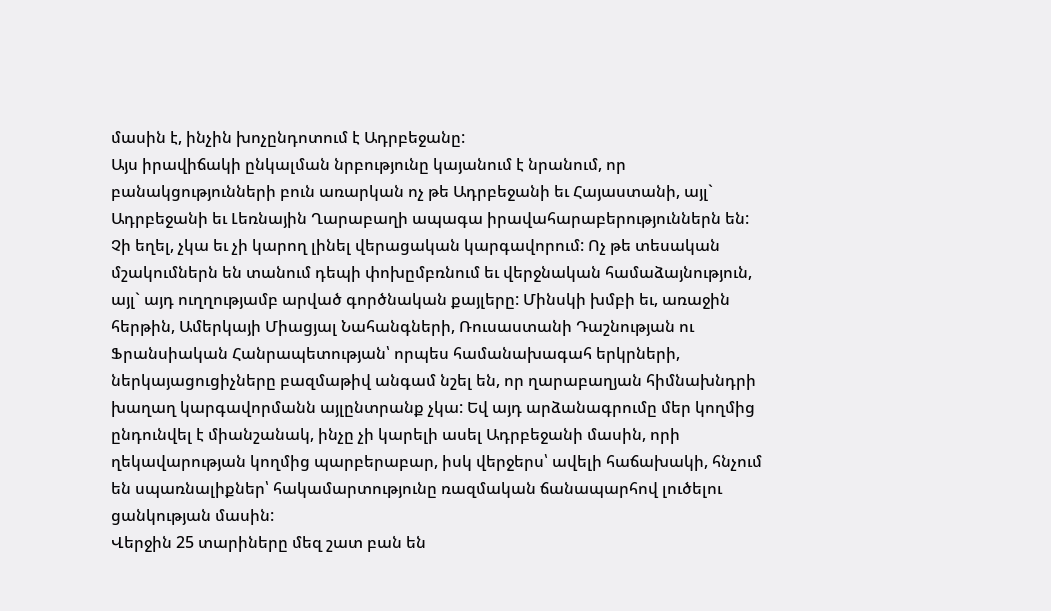մասին է, ինչին խոչընդոտում է Ադրբեջանը:
Այս իրավիճակի ընկալման նրբությունը կայանում է նրանում, որ բանակցությունների բուն առարկան ոչ թե Ադրբեջանի եւ Հայաստանի, այլ` Ադրբեջանի եւ Լեռնային Ղարաբաղի ապագա իրավահարաբերություններն են:
Չի եղել, չկա եւ չի կարող լինել վերացական կարգավորում: Ոչ թե տեսական մշակումներն են տանում դեպի փոխըմբռնում եւ վերջնական համաձայնություն, այլ` այդ ուղղությամբ արված գործնական քայլերը: Մինսկի խմբի եւ, առաջին հերթին, Ամերկայի Միացյալ Նահանգների, Ռուսաստանի Դաշնության ու Ֆրանսիական Հանրապետության՝ որպես համանախագահ երկրների, ներկայացուցիչները բազմաթիվ անգամ նշել են, որ ղարաբաղյան հիմնախնդրի խաղաղ կարգավորմանն այլընտրանք չկա: Եվ այդ արձանագրումը մեր կողմից ընդունվել է միանշանակ, ինչը չի կարելի ասել Ադրբեջանի մասին, որի ղեկավարության կողմից պարբերաբար, իսկ վերջերս՝ ավելի հաճախակի, հնչում են սպառնալիքներ՝ հակամարտությունը ռազմական ճանապարհով լուծելու ցանկության մասին:
Վերջին 25 տարիները մեզ շատ բան են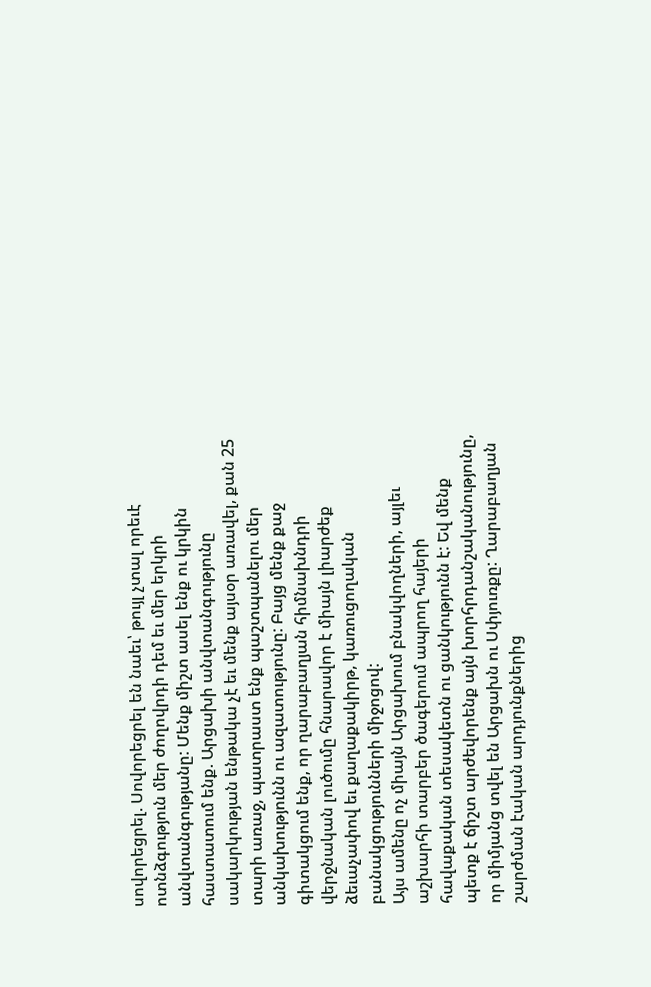սովորեցրել. Սովորեցրել են նաեւ՝ թույլ չտալ որեւէ ոտնձգություն մեր ժողովրդի դեմ եւ մեր երկրի անվտանգությանը: Մենք միշտ ասել ենք ու կրկին հաստատում ենք. Արցախի անվտանգությունը սակարկության ենթակա չէ եւ մենք այսօր առավել, քան 25 տարի առաջ, պատրաստ ենք պաշտպանելու մեր անկախությունն ու ազատությունը: Բայց մենք քաջ գիտակցում ենք, որ ղարաբաղյան հիմնախնդրի վերջնական լուծումը հնարավոր է միայն լիարժեք ձեւաչափով եւ քաղաքակիրթ, կառուցողական բանակցությունների միջոցով:
Այս ամենը ոչ միայն Արցախում բնակվողների, այլեւ աշխարհի տարբեր ծագերում ապրող հայերի հավաքական տեսակետն ու ցանկությունն է: Եվ մենք պետք է ճիշտ արժեվորենք այն խորհրդանշականությունը, որ միմյանց տվել են Արցախն ու Սփյուռքը: Ղարաբաղյան շարժման էական արդյունքներից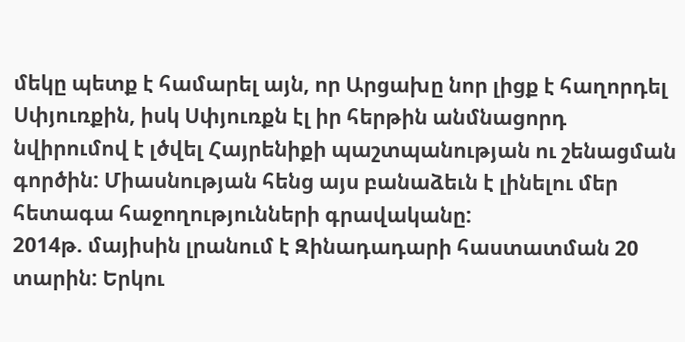մեկը պետք է համարել այն, որ Արցախը նոր լիցք է հաղորդել Սփյուռքին, իսկ Սփյուռքն էլ իր հերթին անմնացորդ նվիրումով է լծվել Հայրենիքի պաշտպանության ու շենացման գործին: Միասնության հենց այս բանաձեւն է լինելու մեր հետագա հաջողությունների գրավականը:
2014թ. մայիսին լրանում է Զինադադարի հաստատման 20 տարին: Երկու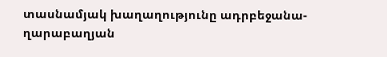տասնամյակ խաղաղությունը ադրբեջանա-ղարաբաղյան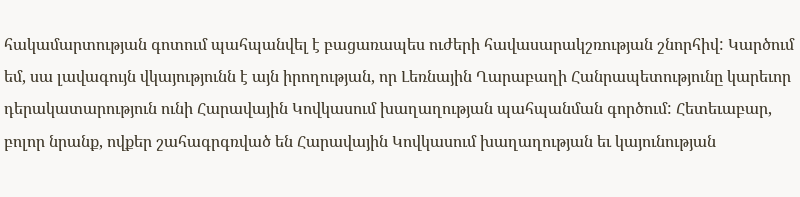հակամարտության գոտում պահպանվել է բացառապես ուժերի հավասարակշռության շնորհիվ: Կարծում եմ, սա լավագույն վկայությունն է այն իրողության, որ Լեռնային Ղարաբաղի Հանրապետությունը կարեւոր դերակատարություն ունի Հարավային Կովկասում խաղաղության պահպանման գործում: Հետեւաբար, բոլոր նրանք, ովքեր շահագրգռված են Հարավային Կովկասում խաղաղության եւ կայունության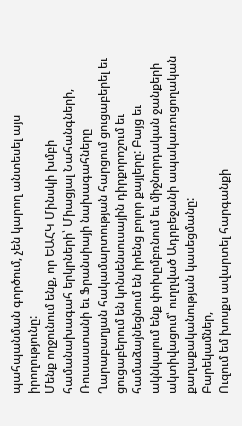պահպանման գործում, չեն կարող անտեսել այս իրողությունը:
Մենք ողջունում ենք, որ ԵԱՀԿ Մինսկի խմբի համանախագահ երկրների՝ Միացյալ Նահանգների, Ռուսաստանի եւ Ֆրանսիայի նախագահները Ղարաբաղյան հակամարտության հարցում ցուցաբերել եւ ցուցաբերում են կոնսենսուսային դիրքորոշում եւ համաձայնեցնում են իրենց բոլոր քայլերը: Բայց եւ ակնկալում ենք փոխըմբռնում եւ միջնորդական ջանքերի ակտիվացում՝ ուղղված Ադրբեջանի ապակառուցողական քաղաքականության կասեցմանը:
Բարեկամներ,
Ուզում եմ խոսքս ավարտել հարգանքի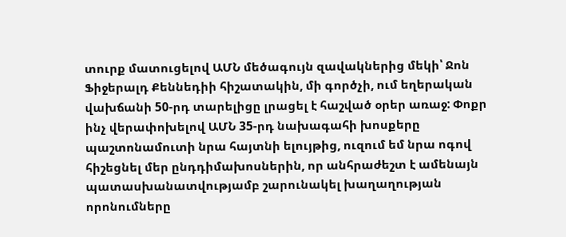տուրք մատուցելով ԱՄՆ մեծագույն զավակներից մեկի՝ Ջոն Ֆիջերալդ Քեննեդիի հիշատակին, մի գործչի, ում եղերական վախճանի 50-րդ տարելիցը լրացել է հաշված օրեր առաջ: Փոքր ինչ վերափոխելով ԱՄՆ 35-րդ նախագահի խոսքերը պաշտոնամուտի նրա հայտնի ելույթից, ուզում եմ նրա ոգով հիշեցնել մեր ընդդիմախոսներին, որ անհրաժեշտ է ամենայն պատասխանատվությամբ շարունակել խաղաղության որոնումները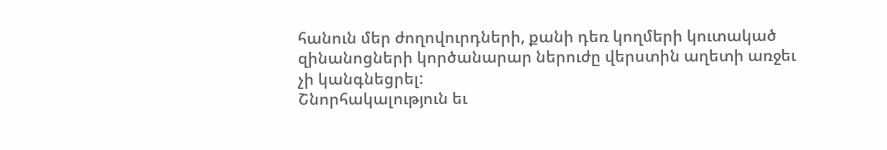հանուն մեր ժողովուրդների, քանի դեռ կողմերի կուտակած զինանոցների կործանարար ներուժը վերստին աղետի առջեւ չի կանգնեցրել:
Շնորհակալություն եւ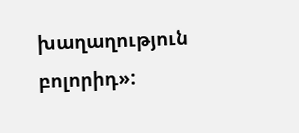խաղաղություն բոլորիդ»: